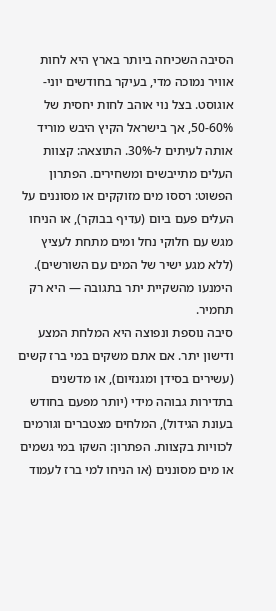הסיבה השכיחה ביותר בארץ היא לחות אוויר נמוכה מדי, בעיקר בחודשים יוני-אוגוסט. בצל נוי אוהב לחות יחסית של 50-60%, אך בישראל הקיץ היבש מוריד אותה לעיתים ל-30%. התוצאה: קצוות העלים מתייבשים ומשחירים. הפתרון הפשוט: רססו מים מזוקקים או מסוננים על העלים פעם ביום (עדיף בבוקר), או הניחו מגש עם חלוקי נחל ומים מתחת לעציץ (ללא מגע ישיר של המים עם השורשים). הימנעו מהשקיית יתר בתגובה — היא רק תחמיר.
סיבה נוספת ונפוצה היא המלחת המצע ודישון יתר. אם אתם משקים במי ברז קשים (עשירים בסידן ומגנזיום), או מדשנים בתדירות גבוהה מידי (יותר מפעם בחודש בעונת הגידול), המלחים מצטברים וגורמים לכוויות בקצוות. הפתרון: השקו במי גשמים או מים מסוננים (או הניחו למי ברז לעמוד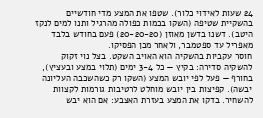24 שעות לאידוי כלור). שטפו את המצע מדי חודשיים בהשקיית שטיפה (השקו בכמות כפולה מהרגיל ותנו למים לנקז היטב). דשנו בדשן מאוזן (20-20-20) פעם בחודש בלבד מאפריל עד ספטמבר, ולאחר מכן הפסיקו.
חוסר עקביות בהשקיה הוא האויב השקט. בצל נוי זקוק להשקיה סדירה: בקיץ — כל 3-4 ימים (תלוי במצע ובעציץ), בחורף — פעל לפי יובש המצע (השקו רק כשהשכבה העליונה יבשה). קפיצות בין יובש מוחלט לרטיבות גורמות לקצוות להשחיר. בדקו את המצע בעזרת האצבע: אם הוא יבש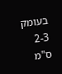בעומק 2-3 ס"מ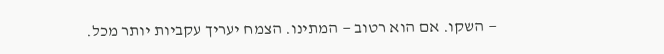— השקו. אם הוא רטוב — המתינו. הצמח יעריך עקביות יותר מכל.